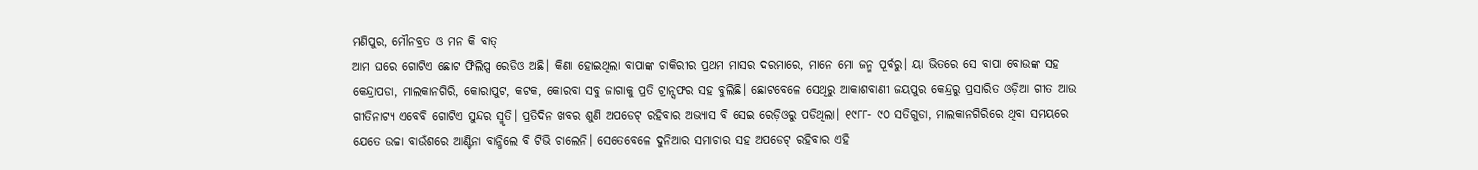ମଣିପୁର, ମୌନବ୍ରତ ଓ ମନ କି ବାତ୍
ଆମ ଘରେ ଗୋଟିଏ ଛୋଟ ଫିଲିପ୍ସ ରେଡିଓ ଅଛି। କିଣା ହୋଇଥିଲା ବାପାଙ୍କ ଚାକିରୀର ପ୍ରଥମ ମାସର ଦରମାରେ, ମାନେ ମୋ ଜନ୍ମ ପୂର୍ବରୁ। ୟା ଭିତରେ ସେ ବାପା ବୋଉଙ୍କ ସହ କେନ୍ଦ୍ରାପଡା, ମାଲକାନଗିରି, କୋରାପୁଟ, କଟକ, କୋରବା ସବୁ ଜାଗାକୁ ପ୍ରତି ଟ୍ରାନ୍ସଫର ସହ ବୁଲିଛି। ଛୋଟବେଳେ ସେଥିରୁ ଆକାଶବାଣୀ ଜୟପୁର କେନ୍ଦ୍ରରୁ ପ୍ରସାରିତ ଓଡ଼ିଆ ଗୀତ ଆଉ ଗୀତିନାଟ୍ୟ ଏବେବି ଗୋଟିଏ ସୁନ୍ଦର ସ୍ମୃତି। ପ୍ରତିଦିନ ଖବର ଶୁଣି ଅପଡେଟ୍ ରହିବାର ଅଭ୍ୟାସ ବି ସେଇ ରେଡ଼ିଓରୁ ପଡିଥିଲା। ୧୯୮୮- ୯୦ ସତିଗୁଡା, ମାଲକାନଗିରିରେ ଥିବା ସମୟରେ ଯେତେ ଉଚ୍ଚା ବାଉଁଶରେ ଆଣ୍ଟିନା ବାନ୍ଧିଲେ ବି ଟିଭି ଚାଲେନି। ସେତେବେଳେ ଦୁନିଆର ସମାଚାର ସହ ଅପଡେଟ୍ ରହିବାର ଏହି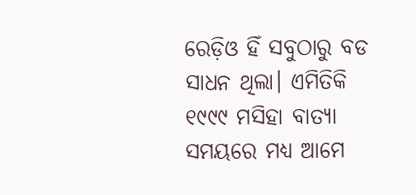ରେଡ଼ିଓ ହିଁ ସବୁଠାରୁ ବଡ ସାଧନ ଥିଲା। ଏମିତିକି ୧୯୯୯ ମସିହା ବାତ୍ୟା ସମୟରେ ମଧ୍ୟ ଆମେ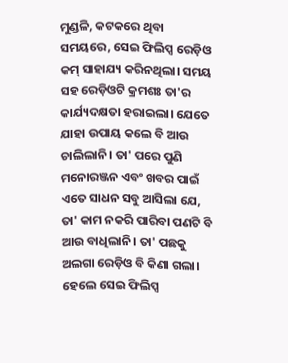ମୁଣ୍ଡଳି, କଟକରେ ଥିବା ସମୟରେ, ସେଇ ଫିଲିପ୍ସ ରେଡ଼ିଓ କମ୍ ସାହାଯ୍ୟ କରିନଥିଲା। ସମୟ ସହ ରେଡ଼ିଓଟି କ୍ରମଶଃ ତା'ର କାର୍ଯ୍ୟଦକ୍ଷତା ହରାଇଲା। ଯେତେ ଯାହା ଉପାୟ କଲେ ବି ଆଉ ଚାଲିଲାନି। ତା' ପରେ ପୁଣି ମନୋରଞ୍ଜନ ଏବଂ ଖବର ପାଇଁ ଏତେ ସାଧନ ସବୁ ଆସିଲା ଯେ, ତା' କାମ ନକରି ପାରିବା ପଣଟି ବି ଆଉ ବାଧିଲାନି। ତା' ପଛକୁ ଅଲଗା ରେଡ଼ିଓ ବି କିଣା ଗଲା। ହେଲେ ସେଇ ଫିଲିପ୍ସ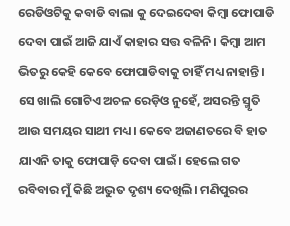ରେଡିଓଟିକୁ କବାଡି ବାଲା କୁ ଦେଇଦେବା କିମ୍ବା ଫୋପାଡି ଦେବା ପାଇଁ ଆଜି ଯାଏଁ କାହାର ସତ୍ତ ବଳିନି। କିମ୍ବା ଆମ ଭିତରୁ କେହି କେବେ ଫୋପାଡିବାକୁ ଚାହିଁ ମଧ୍ୟ ନାହାନ୍ତି। ସେ ଖାଲି ଗୋଟିଏ ଅଚଳ ରେଡ଼ିଓ ନୁହେଁ, ଅସରନ୍ତି ସ୍ମୃତି ଆଉ ସମୟର ସାଥୀ ମଧ୍ୟ। କେବେ ଅଜାଣତରେ ବି ହାତ ଯାଏନି ତାକୁ ଫୋପାଡ଼ି ଦେବା ପାଇଁ। ହେଲେ ଗତ ରବିବାର ମୁଁ କିଛି ଅଦ୍ଭୁତ ଦୃଶ୍ୟ ଦେଖିଲି। ମଣିପୁରର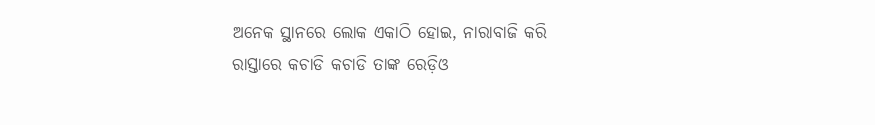ଅନେକ ସ୍ଥାନରେ ଲୋକ ଏକାଠି ହୋଇ, ନାରାବାଜି କରି ରାସ୍ତାରେ କଚାଡି କଚାଡି ତାଙ୍କ ରେଡ଼ିଓ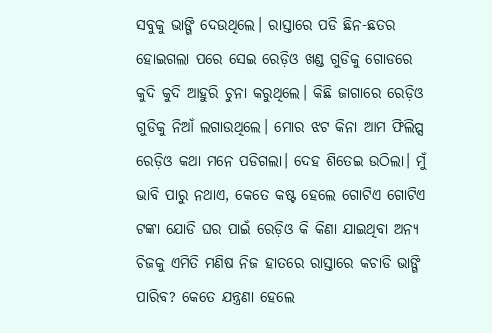ସବୁକୁ ଭାଙ୍ଗି ଦେଉଥିଲେ। ରାସ୍ତାରେ ପଡି ଛିନ-ଛତର ହୋଇଗଲା ପରେ ସେଇ ରେଡ଼ିଓ ଖଣ୍ଡ ଗୁଡିକୁ ଗୋଡରେ କୁଦି କୁଦି ଆହୁରି ଚୁନା କରୁଥିଲେ। କିଛି ଜାଗାରେ ରେଡ଼ିଓ ଗୁଡିକୁ ନିଆଁ ଲଗାଉଥିଲେ। ମୋର ଝଟ କିନା ଆମ ଫିଲିପ୍ସ ରେଡ଼ିଓ କଥା ମନେ ପଡିଗଲା। ଦେହ ଶିତେଇ ଉଠିଲା। ମୁଁ ଭାବି ପାରୁ ନଥାଏ, କେତେ କଷ୍ଟ ହେଲେ ଗୋଟିଏ ଗୋଟିଏ ଟଙ୍କା ଯୋଡି ଘର ପାଇଁ ରେଡ଼ିଓ କି କିଣା ଯାଇଥିବା ଅନ୍ୟ ଚିଜକୁ ଏମିତି ମଣିଷ ନିଜ ହାତରେ ରାସ୍ତାରେ କଚାଡି ଭାଙ୍ଗି ପାରିବ? କେତେ ଯନ୍ତ୍ରଣା ହେଲେ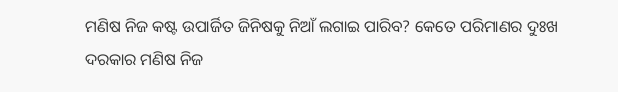ମଣିଷ ନିଜ କଷ୍ଟ ଉପାର୍ଜିତ ଜିନିଷକୁ ନିଆଁ ଲଗାଇ ପାରିବ? କେତେ ପରିମାଣର ଦୁଃଖ ଦରକାର ମଣିଷ ନିଜ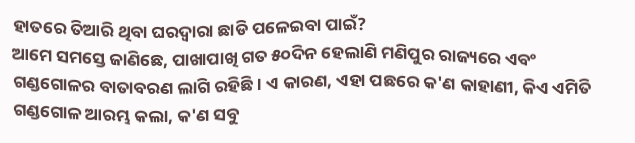ହାତରେ ତିଆରି ଥିବା ଘରଦ୍ବାରା ଛାଡି ପଳେଇବା ପାଇଁ?
ଆମେ ସମସ୍ତେ ଜାଣିଛେ, ପାଖାପାଖି ଗତ ୫୦ଦିନ ହେଲାଣି ମଣିପୁର ରାଜ୍ୟରେ ଏବଂ ଗଣ୍ଡଗୋଳର ବାତାବରଣ ଲାଗି ରହିଛି। ଏ କାରଣ, ଏହା ପଛରେ କ'ଣ କାହାଣୀ, କିଏ ଏମିତି ଗଣ୍ଡଗୋଳ ଆରମ୍ଭ କଲା, କ'ଣ ସବୁ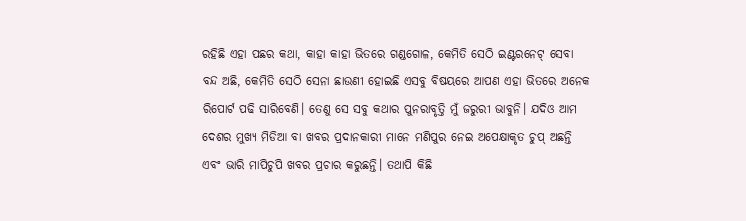ରହିଛି ଏହା ପଛର କଥା, କାହା କାହା ଭିତରେ ଗଣ୍ଡଗୋଳ, କେମିତି ସେଠି ଇଣ୍ଟରନେଟ୍ ସେବା ବନ୍ଦ ଅଛି, କେମିତି ସେଠି ସେନା ଛାଉଣୀ ହୋଇଛି ଏସବୁ ବିଷୟରେ ଆପଣ ଏହା ଭିତରେ ଅନେକ ରିପୋର୍ଟ ପଢି ସାରିବେଣି। ତେଣୁ ସେ ସବୁ କଥାର ପୁନରାବୃତ୍ତି ମୁଁ ଜରୁରୀ ଭାବୁନି। ଯଦିଓ ଆମ ଦେଶର ମୁଖ୍ୟ ମିଡିଆ ବା ଖବର ପ୍ରଦାନକାରୀ ମାନେ ମଣିପୁର ନେଇ ଅପେକ୍ଷାକୃତ ଚୁପ୍ ଅଛନ୍ତି ଏବଂ ଭାରି ମାପିଚୁପି ଖବର ପ୍ରଚାର କରୁଛନ୍ତି। ତଥାପି କିଛି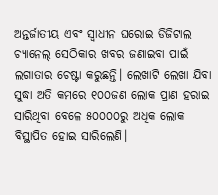ଅନ୍ତର୍ଜାତୀୟ ଏବଂ ସ୍ବାଧୀନ ଘରୋଇ ଡିଜିଟାଲ ଚ୍ୟାନେଲ୍ ସେଠିକାର ଖବର ଜଣାଇବା ପାଇଁ ଲଗାତାର ଚେଷ୍ଟା କରୁଛନ୍ତି। ଲେଖାଟି ଲେଖା ଯିବା ସୁଦ୍ଧା ଅତି କମରେ ୧୦୦ଜଣ ଲୋକ ପ୍ରାଣ ହରାଇ ସାରିଥିବା ବେଳେ ୫୦୦୦୦ରୁ ଅଧିକ ଲୋକ ବିସ୍ଥାପିତ ହୋଇ ସାରିଲେଣି।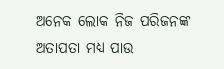ଅନେକ ଲୋକ ନିଜ ପରିଜନଙ୍କ ଅତାପତା ମଧ୍ୟ ପାଉ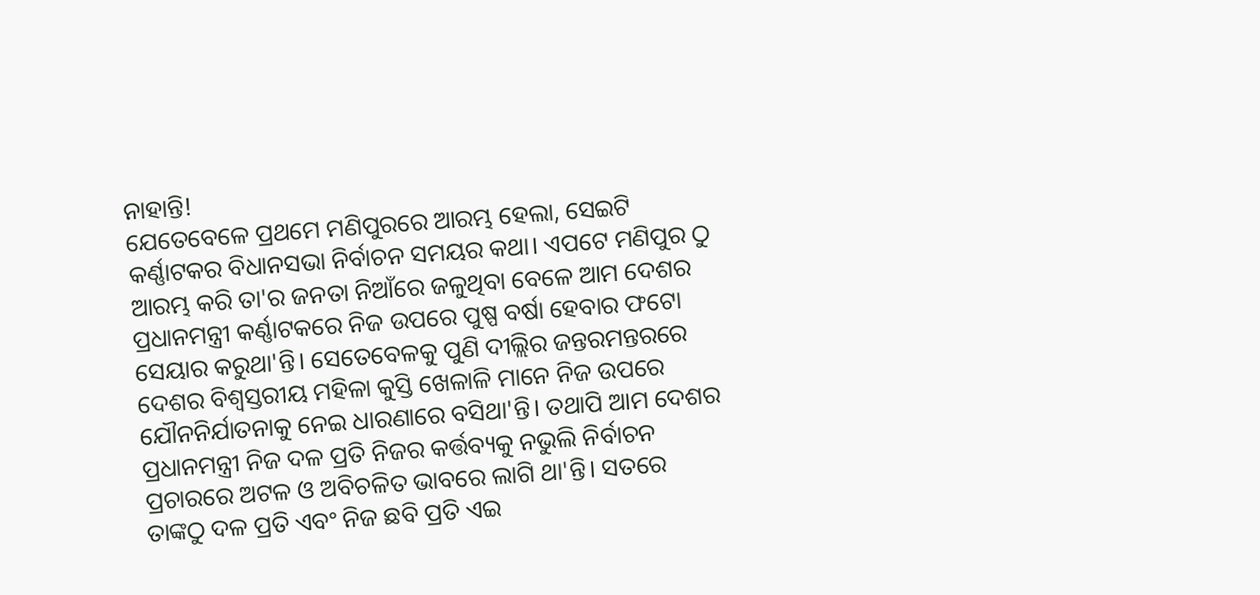ନାହାନ୍ତି!
ଯେତେବେଳେ ପ୍ରଥମେ ମଣିପୁରରେ ଆରମ୍ଭ ହେଲା, ସେଇଟି କର୍ଣ୍ଣାଟକର ବିଧାନସଭା ନିର୍ବାଚନ ସମୟର କଥା। ଏପଟେ ମଣିପୁର ଠୁ ଆରମ୍ଭ କରି ତା'ର ଜନତା ନିଆଁରେ ଜଳୁଥିବା ବେଳେ ଆମ ଦେଶର ପ୍ରଧାନମନ୍ତ୍ରୀ କର୍ଣ୍ଣାଟକରେ ନିଜ ଉପରେ ପୁଷ୍ପ ବର୍ଷା ହେବାର ଫଟୋ ସେୟାର କରୁଥା'ନ୍ତି। ସେତେବେଳକୁ ପୁଣି ଦୀଲ୍ଲିର ଜନ୍ତରମନ୍ତରରେ ଦେଶର ବିଶ୍ବସ୍ତରୀୟ ମହିଳା କୁସ୍ତି ଖେଳାଳି ମାନେ ନିଜ ଉପରେ ଯୌନନିର୍ଯାତନାକୁ ନେଇ ଧାରଣାରେ ବସିଥା'ନ୍ତି। ତଥାପି ଆମ ଦେଶର ପ୍ରଧାନମନ୍ତ୍ରୀ ନିଜ ଦଳ ପ୍ରତି ନିଜର କର୍ତ୍ତବ୍ୟକୁ ନଭୁଲି ନିର୍ବାଚନ ପ୍ରଚାରରେ ଅଟଳ ଓ ଅବିଚଳିତ ଭାବରେ ଲାଗି ଥା'ନ୍ତି। ସତରେ ତାଙ୍କଠୁ ଦଳ ପ୍ରତି ଏବଂ ନିଜ ଛବି ପ୍ରତି ଏଇ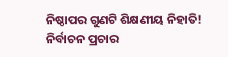ନିଷ୍ଠାପର ଗୁଣଟି ଶିକ୍ଷଣୀୟ ନିହାତି! ନିର୍ବାଚନ ପ୍ରଚାର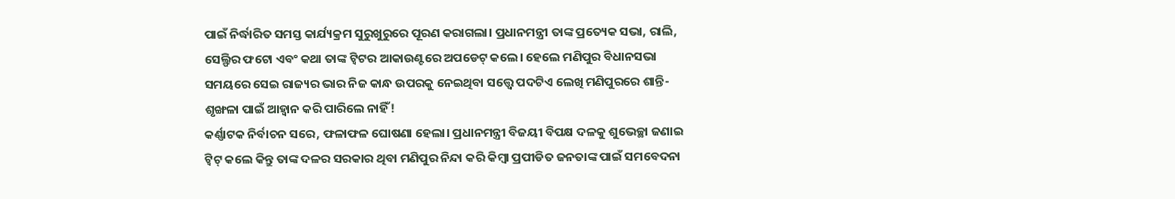ପାଇଁ ନିର୍ଦ୍ଧାରିତ ସମସ୍ତ କାର୍ଯ୍ୟକ୍ରମ ସୁରୁଖୁରୁରେ ପୂରଣ କରାଗଲା। ପ୍ରଧାନମନ୍ତ୍ରୀ ତାଙ୍କ ପ୍ରତ୍ୟେକ ସଭା, ରାଲି, ସେଲ୍ଫିର ଫଟୋ ଏବଂ କଥା ତାଙ୍କ ଟ୍ବିଟର ଆକାଉଣ୍ଟରେ ଅପଡେଟ୍ କଲେ। ହେଲେ ମଣିପୁର ବିଧାନସଭା ସମୟରେ ସେଇ ରାଜ୍ୟର ଭାର ନିଜ କାନ୍ଧ ଉପରକୁ ନେଇଥିବା ସତ୍ତ୍ୱେ ପଦଟିଏ ଲେଖି ମଣିପୁରରେ ଶାନ୍ତି-ଶୃଙ୍ଖଳା ପାଇଁ ଆହ୍ୱାନ କରି ପାରିଲେ ନାହିଁ!
କର୍ଣ୍ଣାଟକ ନିର୍ବାଚନ ସରେ, ଫଳାଫଳ ଘୋଷଣା ହେଲା। ପ୍ରଧାନମନ୍ତ୍ରୀ ବିଜୟୀ ବିପକ୍ଷ ଦଳକୁ ଶୁଭେଚ୍ଛା ଜଣାଇ ଟ୍ବିଟ୍ କଲେ କିନ୍ତୁ ତାଙ୍କ ଦଳର ସରକାର ଥିବା ମଣିପୁର ନିନ୍ଦା କରି କିମ୍ବା ପ୍ରପୀଡିତ ଜନତାଙ୍କ ପାଇଁ ସମବେଦନା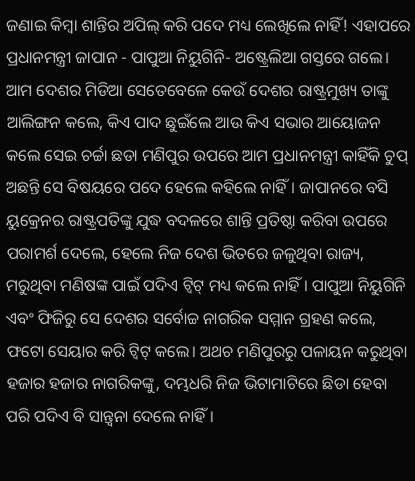ଜଣାଇ କିମ୍ବା ଶାନ୍ତିର ଅପିଲ୍ କରି ପଦେ ମଧ୍ୟ ଲେଖିଲେ ନାହିଁ! ଏହାପରେ ପ୍ରଧାନମନ୍ତ୍ରୀ ଜାପାନ - ପାପୁଆ ନିୟୁଗିନି- ଅଷ୍ଟ୍ରେଲିଆ ଗସ୍ତରେ ଗଲେ। ଆମ ଦେଶର ମିଡିଆ ସେତେବେଳେ କେଉଁ ଦେଶର ରାଷ୍ଟ୍ରମୁଖ୍ୟ ତାଙ୍କୁ ଆଲିଙ୍ଗନ କଲେ, କିଏ ପାଦ ଛୁଇଁଲେ ଆଉ କିଏ ସଭାର ଆୟୋଜନ କଲେ ସେଇ ଚର୍ଚ୍ଚା ଛଡା ମଣିପୁର ଉପରେ ଆମ ପ୍ରଧାନମନ୍ତ୍ରୀ କାହିଁକି ଚୁପ୍ ଅଛନ୍ତି ସେ ବିଷୟରେ ପଦେ ହେଲେ କହିଲେ ନାହିଁ। ଜାପାନରେ ବସି ୟୁକ୍ରେନର ରାଷ୍ଟ୍ରପତିଙ୍କୁ ଯୁଦ୍ଧ ବଦଳରେ ଶାନ୍ତି ପ୍ରତିଷ୍ଠା କରିବା ଉପରେ ପରାମର୍ଶ ଦେଲେ, ହେଲେ ନିଜ ଦେଶ ଭିତରେ ଜଳୁଥିବା ରାଜ୍ୟ, ମରୁଥିବା ମଣିଷଙ୍କ ପାଇଁ ପଦିଏ ଟ୍ବିଟ୍ ମଧ୍ୟ କଲେ ନାହିଁ। ପାପୁଆ ନିୟୁଗିନି ଏବଂ ଫିଜିରୁ ସେ ଦେଶର ସର୍ବୋଚ୍ଚ ନାଗରିକ ସମ୍ମାନ ଗ୍ରହଣ କଲେ, ଫଟୋ ସେୟାର କରି ଟ୍ବିଟ୍ କଲେ। ଅଥଚ ମଣିପୁରରୁ ପଳାୟନ କରୁଥିବା ହଜାର ହଜାର ନାଗରିକଙ୍କୁ, ଦମ୍ଭଧରି ନିଜ ଭିଟାମାଟିରେ ଛିଡା ହେବା ପରି ପଦିଏ ବି ସାନ୍ତ୍ବନା ଦେଲେ ନାହିଁ।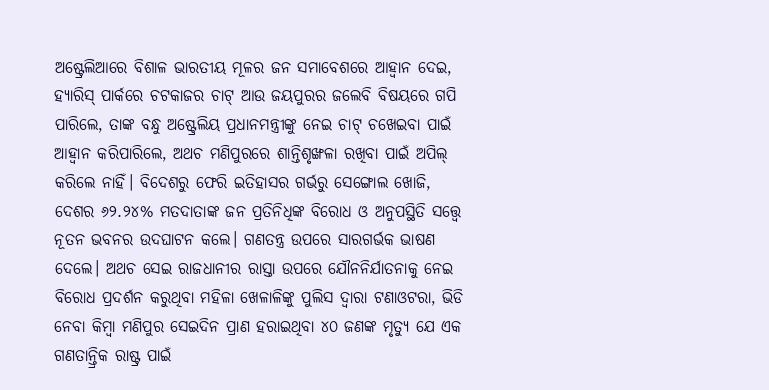ଅଷ୍ଟ୍ରେଲିଆରେ ବିଶାଳ ଭାରତୀୟ ମୂଳର ଜନ ସମାବେଶରେ ଆହ୍ୱାନ ଦେଇ, ହ୍ୟାରିସ୍ ପାର୍କରେ ଚଟକାଜର ଚାଟ୍ ଆଉ ଜୟପୁରର ଜଲେବି ବିଷୟରେ ଗପି ପାରିଲେ, ତାଙ୍କ ବନ୍ଧୁ ଅଷ୍ଟ୍ରେଲିୟ ପ୍ରଧାନମନ୍ତ୍ରୀଙ୍କୁ ନେଇ ଚାଟ୍ ଚଖେଇବା ପାଇଁ ଆହ୍ୱାନ କରିପାରିଲେ, ଅଥଚ ମଣିପୁରରେ ଶାନ୍ତିଶୃଙ୍ଖଳା ରଖିବା ପାଇଁ ଅପିଲ୍ କରିଲେ ନାହିଁ। ବିଦେଶରୁ ଫେରି ଇତିହାସର ଗର୍ଭରୁ ସେଙ୍ଗୋଲ ଖୋଜି, ଦେଶର ୬୨.୨୪% ମତଦାତାଙ୍କ ଜନ ପ୍ରତିନିଧିଙ୍କ ବିରୋଧ ଓ ଅନୁପସ୍ଥିତି ସତ୍ତ୍ୱେ ନୂତନ ଭବନର ଉଦଘାଟନ କଲେ। ଗଣତନ୍ତ୍ର ଉପରେ ସାରଗର୍ଭକ ଭାଷଣ ଦେଲେ। ଅଥଚ ସେଇ ରାଜଧାନୀର ରାସ୍ତା ଉପରେ ଯୌନନିର୍ଯାତନାକୁ ନେଇ ବିରୋଧ ପ୍ରଦର୍ଶନ କରୁଥିବା ମହିଳା ଖେଳାଳିଙ୍କୁ ପୁଲିସ ଦ୍ବାରା ଟଣାଓଟରା, ଭିଡି ନେବା କିମ୍ବା ମଣିପୁର ସେଇଦିନ ପ୍ରାଣ ହରାଇଥିବା ୪୦ ଜଣଙ୍କ ମୃତ୍ୟୁ ଯେ ଏକ ଗଣତାନ୍ତ୍ରିକ ରାଷ୍ଟ୍ର ପାଇଁ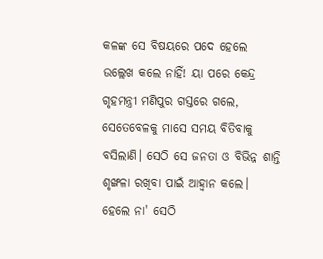କଳଙ୍କ ସେ ବିଷୟରେ ପଦେ ହେଲେ ଉଲ୍ଲେଖ କଲେ ନାହିଁ! ୟା ପରେ କେନ୍ଦ୍ର ଗୃହମନ୍ତ୍ରୀ ମଣିପୁର ଗସ୍ତରେ ଗଲେ, ସେତେବେଳକୁ ମାସେ ସମୟ ବିତିବାକୁ ବସିଲାଣି। ସେଠି ସେ ଜନତା ଓ ବିଭିନ୍ନ ଶାନ୍ତି ଶୃଙ୍ଖଳା ରଖିବା ପାଇଁ ଆହ୍ୱାନ କଲେ। ହେଲେ ନା' ସେଠି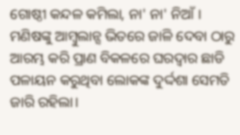ଗୋଷ୍ଠୀ କନ୍ଦଳ କମିଲା, ନା' ନା' ନିଆଁ। ମଣିଷଙ୍କୁ ଆମ୍ବୁଲାନ୍ସ ଭିତରେ ଜାଳି ଦେବା ଠାରୁ ଆରମ୍ଭ କରି ପ୍ରାଣ ବିକଳରେ ଘରଦ୍ବାର ଛାଡି ପଳାୟନ କରୁଥିବା ଲୋକଙ୍କ ଦୁର୍ଦ୍ଦଶା ସେମତି ଜାରି ରହିଲା।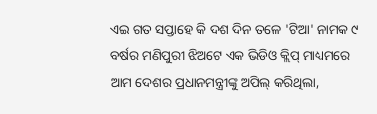ଏଇ ଗତ ସପ୍ତାହେ କି ଦଶ ଦିନ ତଳେ 'ଟିଆ' ନାମକ ୯ ବର୍ଷର ମଣିପୁରୀ ଝିଅଟେ ଏକ ଭିଡିଓ କ୍ଲିପ୍ ମାଧ୍ୟମରେ ଆମ ଦେଶର ପ୍ରଧାନମନ୍ତ୍ରୀଙ୍କୁ ଅପିଲ୍ କରିଥିଲା,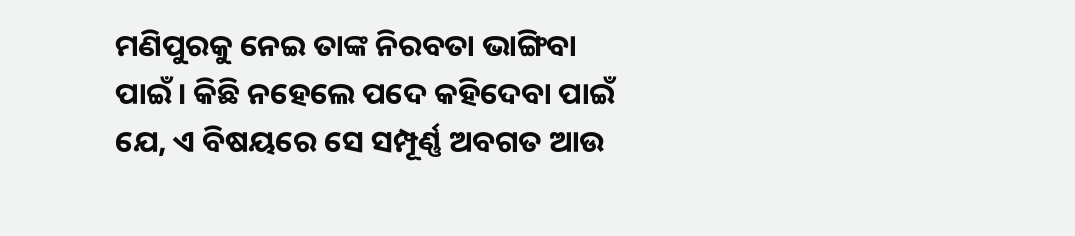ମଣିପୁରକୁ ନେଇ ତାଙ୍କ ନିରବତା ଭାଙ୍ଗିବା ପାଇଁ। କିଛି ନହେଲେ ପଦେ କହିଦେବା ପାଇଁ ଯେ, ଏ ବିଷୟରେ ସେ ସମ୍ପୂର୍ଣ୍ଣ ଅବଗତ ଆଉ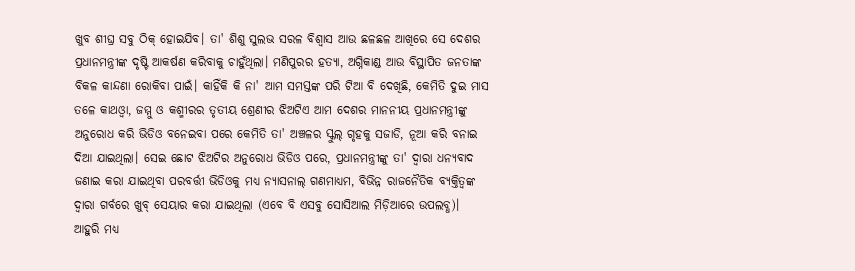ଖୁବ ଶୀଘ୍ର ସବୁ ଠିକ୍ ହୋଇଯିବ। ତା' ଶିଶୁ ସୁଲଭ ସରଳ ବିଶ୍ୱାସ ଆଉ ଛଳଛଳ ଆଖିରେ ସେ ଦେଶର ପ୍ରଧାନମନ୍ତ୍ରୀଙ୍କ ଦୃଷ୍ଟି ଆକର୍ଷଣ କରିବାକୁ ଚାହୁଁଥିଲା। ମଣିପୁରର ହତ୍ୟା, ଅଗ୍ନିକାଣ୍ଡ ଆଉ ବିସ୍ଥାପିତ ଜନତାଙ୍କ ବିକଳ କାନ୍ଦଣା ରୋକିବା ପାଇଁ। କାହିଁକି କି ନା' ଆମ ସମସ୍ତଙ୍କ ପରି ଟିଆ ବି ଦେଖିଛି, କେମିତି ଦୁଇ ମାସ ତଳେ କାଥଓ୍ବା, ଜମ୍ମୁ ଓ କଶ୍ମୀରର ତୃତୀୟ ଶ୍ରେଣୀର ଝିଅଟିଏ ଆମ ଦେଶର ମାନନୀୟ ପ୍ରଧାନମନ୍ତ୍ରୀଙ୍କୁ ଅନୁରୋଧ କରି ଭିଡିଓ ବନେଇବା ପରେ କେମିତି ତା' ଅଞ୍ଚଳର ସ୍କୁଲ୍ ଗୃହକୁ ସଜାଡି, ନୂଆ କରି ବନାଇ ଦିଆ ଯାଇଥିଲା। ସେଇ ଛୋଟ ଝିଅଟିର ଅନୁରୋଧ ଭିଡିଓ ପରେ, ପ୍ରଧାନମନ୍ତ୍ରୀଙ୍କୁ ତା' ଦ୍ବାରା ଧନ୍ୟବାଦ ଜଣାଇ କରା ଯାଇଥିବା ପରବର୍ତ୍ତୀ ଭିଡିଓକୁ ମଧ୍ୟ ନ୍ୟାସନାଲ୍ ଗଣମାଧ୍ୟମ, ବିଭିନ୍ନ ରାଜନୈତିକ ବ୍ୟକ୍ତିତ୍ବଙ୍କ ଦ୍ଵାରା ଗର୍ବରେ ଖୁବ୍ ସେୟାର କରା ଯାଇଥିଲା (ଏବେ ବି ଏସବୁ ସୋସିଆଲ ମିଡ଼ିଆରେ ଉପଲବ୍ଧ)। ଆହୁରି ମଧ୍ୟ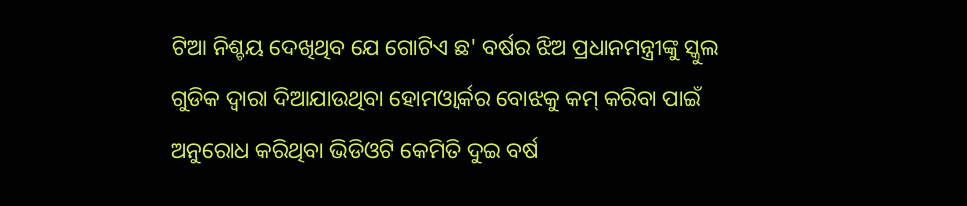ଟିଆ ନିଶ୍ଚୟ ଦେଖିଥିବ ଯେ ଗୋଟିଏ ଛ' ବର୍ଷର ଝିଅ ପ୍ରଧାନମନ୍ତ୍ରୀଙ୍କୁ ସ୍କୁଲ ଗୁଡିକ ଦ୍ବାରା ଦିଆଯାଉଥିବା ହୋମଓ୍ବାର୍କର ବୋଝକୁ କମ୍ କରିବା ପାଇଁ ଅନୁରୋଧ କରିଥିବା ଭିଡିଓଟି କେମିତି ଦୁଇ ବର୍ଷ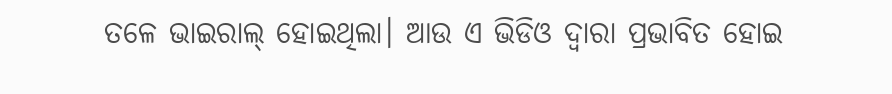ତଳେ ଭାଇରାଲ୍ ହୋଇଥିଲା। ଆଉ ଏ ଭିଡିଓ ଦ୍ବାରା ପ୍ରଭାବିତ ହୋଇ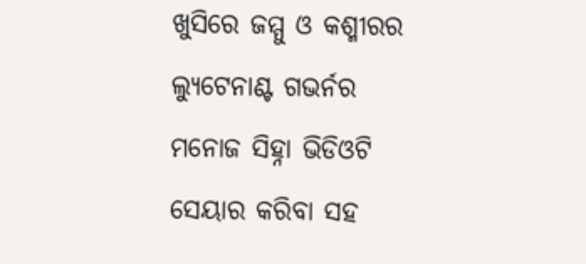ଖୁସିରେ ଜମ୍ମୁ ଓ କଶ୍ମୀରର ଲ୍ୟୁଟେନାଣ୍ଟ ଗଭର୍ନର ମନୋଜ ସିହ୍ନା ଭିଡିଓଟି ସେୟାର କରିବା ସହ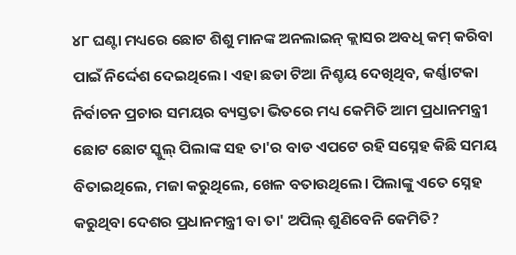୪୮ ଘଣ୍ଟା ମଧ୍ୟରେ ଛୋଟ ଶିଶୁ ମାନଙ୍କ ଅନଲାଇନ୍ କ୍ଲାସର ଅବଧି କମ୍ କରିବା ପାଇଁ ନିର୍ଦ୍ଦେଶ ଦେଇଥିଲେ। ଏହା ଛଡା ଟିଆ ନିଶ୍ଚୟ ଦେଖିଥିବ, କର୍ଣ୍ଣାଟକା ନିର୍ବାଚନ ପ୍ରଚାର ସମୟର ବ୍ୟସ୍ତତା ଭିତରେ ମଧ୍ୟ କେମିତି ଆମ ପ୍ରଧାନମନ୍ତ୍ରୀ ଛୋଟ ଛୋଟ ସ୍କୁଲ୍ ପିଲାଙ୍କ ସହ ତା'ର ବାଡ ଏପଟେ ରହି ସସ୍ନେହ କିଛି ସମୟ ବିତାଇଥିଲେ, ମଜା କରୁଥିଲେ, ଖେଳ ବତାଉଥିଲେ। ପିଲାଙ୍କୁ ଏତେ ସ୍ନେହ କରୁଥିବା ଦେଶର ପ୍ରଧାନମନ୍ତ୍ରୀ ବା ତା' ଅପିଲ୍ ଶୁଣିବେନି କେମିତି?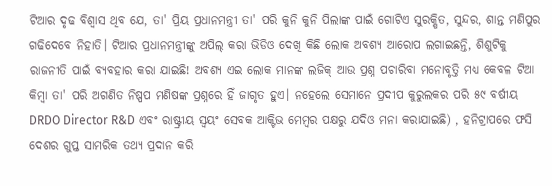ଟିଆର ଦୃଢ ବିଶ୍ବାସ ଥିବ ଯେ, ତା' ପ୍ରିୟ ପ୍ରଧାନମନ୍ତ୍ରୀ ତା' ପରି କୁନି କୁନି ପିଲାଙ୍କ ପାଇଁ ଗୋଟିଏ ସୁରକ୍ଷିତ, ସୁନ୍ଦର, ଶାନ୍ତ ମଣିପୁର ଗଢିଦେବେ ନିହାତି। ଟିଆର ପ୍ରଧାନମନ୍ତ୍ରୀଙ୍କୁ ଅପିଲ୍ କରା ଭିଡିଓ ଦେଖି କିଛି ଲୋକ ଅବଶ୍ୟ ଆରୋପ ଲଗାଇଛନ୍ତି, ଶିଶୁଟିକୁ ରାଜନୀତି ପାଇଁ ବ୍ୟବହାର କରା ଯାଇଛି! ଅବଶ୍ୟ ଏଇ ଲୋକ ମାନଙ୍କ ଲଜିକ୍ ଆଉ ପ୍ରଶ୍ନ ପଚାରିବା ମନୋବୃତ୍ତି ମଧ୍ୟ କେବଳ ଟିଆ କିମ୍ବା ତା' ପରି ଅଗଣିତ ନିଷ୍ପପ ମଣିଷଙ୍କ ପ୍ରଶ୍ନରେ ହିଁ ଜାଗୃତ ହୁଏ। ନହେଲେ ସେମାନେ ପ୍ରଦୀପ କୁରୁଲକର ପରି ୫୯ ବର୍ଷୀୟ DRDO Director R&D ଏବଂ ରାଷ୍ଟ୍ରୀୟ ସ୍ବୟଂ ସେବକ ଆକ୍ଟିଭ ମେମ୍ବର ପକ୍ଷରୁ ଯଦିଓ ମନା କରାଯାଇଛି) , ହନିଟ୍ରାପରେ ଫସି ଦେଶର ଗୁପ୍ତ ସାମରିକ ତଥ୍ୟ ପ୍ରଦାନ କରି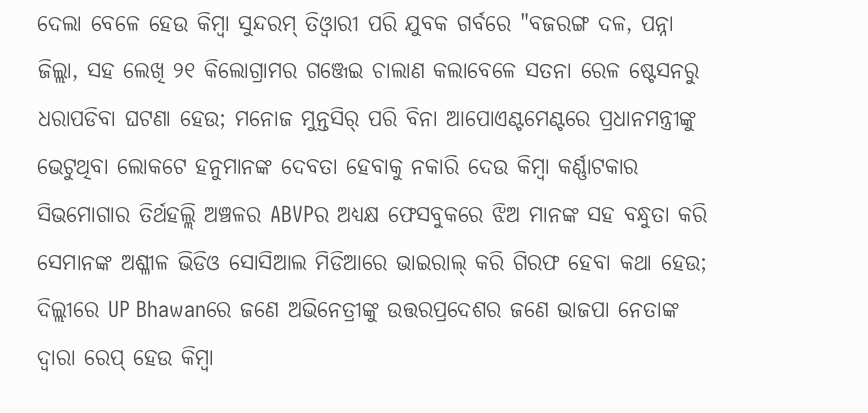ଦେଲା ବେଳେ ହେଉ କିମ୍ବା ସୁନ୍ଦରମ୍ ତିଓ୍ବାରୀ ପରି ଯୁବକ ଗର୍ବରେ "ବଜରଙ୍ଗ ଦଳ, ପନ୍ନା ଜିଲ୍ଲା, ସହ ଲେଖି ୨୧ କିଲୋଗ୍ରାମର ଗଞ୍ଜେଇ ଚାଲାଣ କଲାବେଳେ ସତନା ରେଳ ଷ୍ଟେସନରୁ ଧରାପଡିବା ଘଟଣା ହେଉ; ମନୋଜ ମୁନ୍ତସିର୍ ପରି ବିନା ଆପୋଏଣ୍ଟମେଣ୍ଟରେ ପ୍ରଧାନମନ୍ତ୍ରୀଙ୍କୁ ଭେଟୁଥିବା ଲୋକଟେ ହନୁମାନଙ୍କ ଦେବତା ହେବାକୁ ନକାରି ଦେଉ କିମ୍ବା କର୍ଣ୍ଣାଟକାର ସିଭମୋଗାର ତିର୍ଥହଲ୍ଲି ଅଞ୍ଚଳର ABVPର ଅଧ୍ୟକ୍ଷ ଫେସବୁକରେ ଝିଅ ମାନଙ୍କ ସହ ବନ୍ଧୁତା କରି ସେମାନଙ୍କ ଅଶ୍ଳୀଳ ଭିଡିଓ ସୋସିଆଲ ମିଡିଆରେ ଭାଇରାଲ୍ କରି ଗିରଫ ହେବା କଥା ହେଉ; ଦିଲ୍ଲୀରେ UP Bhawanରେ ଜଣେ ଅଭିନେତ୍ରୀଙ୍କୁ ଉତ୍ତରପ୍ରଦେଶର ଜଣେ ଭାଜପା ନେତାଙ୍କ ଦ୍ବାରା ରେପ୍ ହେଉ କିମ୍ବା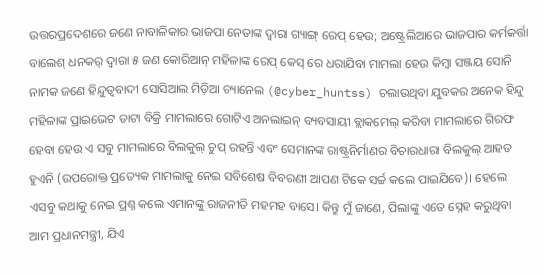ଉତ୍ତରପ୍ରଦେଶରେ ଜଣେ ନାବାଳିକାର ଭାଜପା ନେତାଙ୍କ ଦ୍ବାରା ଗ୍ୟାଙ୍ଗ୍ ରେପ୍ ହେଉ; ଅଷ୍ଟ୍ରେଲିଆରେ ଭାଜପାର କର୍ମକର୍ତ୍ତା ବାଲେଶ୍ ଧନକର୍ ଦ୍ବାରା ୫ ଜଣ କୋରିଆନ୍ ମହିଳାଙ୍କ ରେପ୍ କେସ୍ ରେ ଧରାଯିବା ମାମଲା ହେଉ କିମ୍ବା ସଞ୍ଜୟ ସୋନି ନାମକ ଜଣେ ହିନ୍ଦୁତ୍ବବାଦୀ ସୋସିଆଲ ମିଡ଼ିଆ ଚ୍ୟାନେଲ (@cyber_huntss) ଚଲାଉଥିବା ଯୁବକର ଅନେକ ହିନ୍ଦୁ ମହିଳାଙ୍କ ପ୍ରାଇଭେଟ ଡାଟା ବିକ୍ରି ମାମଲାରେ ଗୋଟିଏ ଅନଲାଇନ୍ ବ୍ୟବସାୟୀ ବ୍ଲାକମେଲ୍ କରିବା ମାମଲାରେ ଗିରଫ ହେବା ହେଉ ଏ ସବୁ ମାମଲାରେ ବିଲକୁଲ୍ ଚୁପ୍ ରହନ୍ତି ଏବଂ ସେମାନଙ୍କ ରାଷ୍ଟ୍ରନିର୍ମାଣର ବିଚାରଧାରା ବିଲକୁଲ୍ ଆହତ ହୁଏନି (ଉପରୋକ୍ତ ପ୍ରତ୍ୟେକ ମାମଲାକୁ ନେଇ ସବିଶେଷ ବିବରଣୀ ଆପଣ ଟିକେ ସର୍ଚ୍ଚ କଲେ ପାଇଯିବେ)। ହେଲେ ଏସବୁ କଥାକୁ ନେଇ ପ୍ରଶ୍ନ କଲେ ଏମାନଙ୍କୁ ରାଜନୀତି ମହମହ ବାସେ। କିନ୍ତୁ ମୁଁ ଜାଣେ, ପିଲାଙ୍କୁ ଏତେ ସ୍ନେହ କରୁଥିବା ଆମ ପ୍ରଧାନମନ୍ତ୍ରୀ, ଯିଏ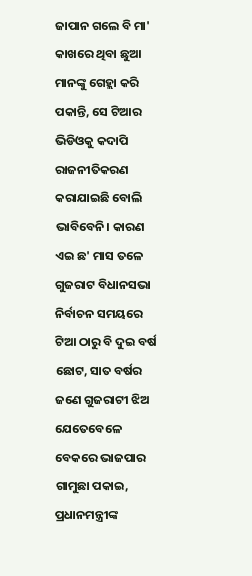ଜାପାନ ଗଲେ ବି ମା' କାଖରେ ଥିବା ଛୁଆ ମାନଙ୍କୁ ଗେହ୍ଲା କରି ପକାନ୍ତି, ସେ ଟିଆର ଭିଡିଓକୁ କଦାପି ରାଜନୀତିକରଣ କରାଯାଇଛି ବୋଲି ଭାବିବେନି। କାରଣ ଏଇ ଛ' ମାସ ତଳେ ଗୁଜରାଟ ବିଧାନସଭା ନିର୍ବାଚନ ସମୟରେ ଟିଆ ଠାରୁ ବି ଦୁଇ ବର୍ଷ ଛୋଟ, ସାତ ବର୍ଷର ଜଣେ ଗୁଜରାଟୀ ଝିଅ ଯେତେବେଳେ ବେକରେ ଭାଜପାର ଗାମୁଛା ପକାଇ, ପ୍ରଧାନମନ୍ତ୍ରୀଙ୍କ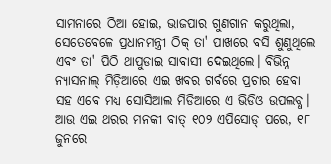ସାମନାରେ ଠିଆ ହୋଇ, ଭାଜପାର ଗୁଣଗାନ କରୁଥିଲା, ସେତେବେଳେ ପ୍ରଧାନମନ୍ତ୍ରୀ ଠିକ୍ ତା' ପାଖରେ ବସି ଶୁଣୁଥିଲେ ଏବଂ ତା' ପିଠି ଥାପୁଡାଇ ସାବାସୀ ଦେଇଥିଲେ। ବିଭିନ୍ନ ନ୍ୟାସନାଲ୍ ମିଡ଼ିଆରେ ଏଇ ଖବର ଗର୍ବରେ ପ୍ରଚାର ହେବା ସହ ଏବେ ମଧ୍ୟ ସୋସିଆଲ ମିଡିଆରେ ଏ ଭିଡିଓ ଉପଲବ୍ଧ। ଆଉ ଏଇ ଥରର ମନକୀ ବାତ୍ ୧୦୨ ଏପିସୋଡ୍ ପରେ, ୧୮ ଜୁନରେ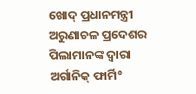ଖୋଦ୍ ପ୍ରଧାନମନ୍ତ୍ରୀ ଅରୁଣାଚଳ ପ୍ରଦେଶର ପିଲାମାନଙ୍କ ଦ୍ବାରା ଅର୍ଗାନିକ୍ ଫାର୍ମି°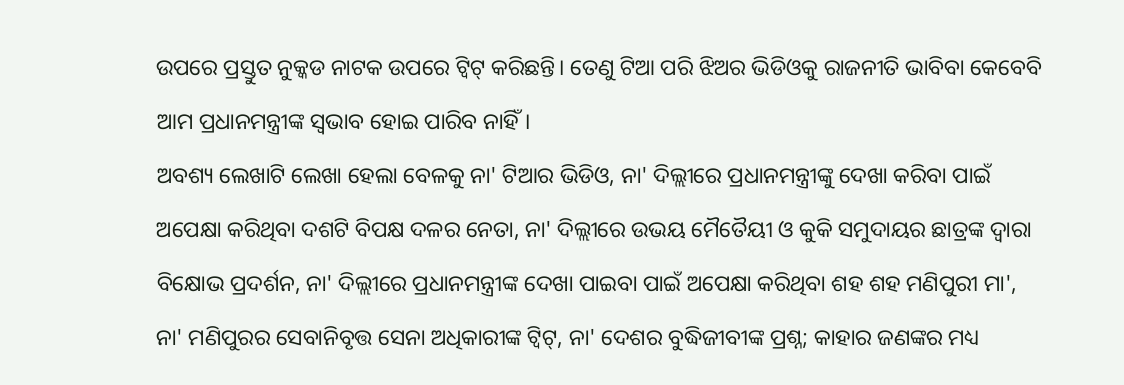ଉପରେ ପ୍ରସ୍ତୁତ ନୁକ୍କଡ ନାଟକ ଉପରେ ଟ୍ବିଟ୍ କରିଛନ୍ତି। ତେଣୁ ଟିଆ ପରି ଝିଅର ଭିଡିଓକୁ ରାଜନୀତି ଭାବିବା କେବେବି ଆମ ପ୍ରଧାନମନ୍ତ୍ରୀଙ୍କ ସ୍ବଭାବ ହୋଇ ପାରିବ ନାହିଁ।
ଅବଶ୍ୟ ଲେଖାଟି ଲେଖା ହେଲା ବେଳକୁ ନା' ଟିଆର ଭିଡିଓ, ନା' ଦିଲ୍ଲୀରେ ପ୍ରଧାନମନ୍ତ୍ରୀଙ୍କୁ ଦେଖା କରିବା ପାଇଁ ଅପେକ୍ଷା କରିଥିବା ଦଶଟି ବିପକ୍ଷ ଦଳର ନେତା, ନା' ଦିଲ୍ଲୀରେ ଉଭୟ ମୈତୈୟୀ ଓ କୁକି ସମୁଦାୟର ଛାତ୍ରଙ୍କ ଦ୍ବାରା ବିକ୍ଷୋଭ ପ୍ରଦର୍ଶନ, ନା' ଦିଲ୍ଲୀରେ ପ୍ରଧାନମନ୍ତ୍ରୀଙ୍କ ଦେଖା ପାଇବା ପାଇଁ ଅପେକ୍ଷା କରିଥିବା ଶହ ଶହ ମଣିପୁରୀ ମା', ନା' ମଣିପୁରର ସେବାନିବୃତ୍ତ ସେନା ଅଧିକାରୀଙ୍କ ଟ୍ବିଟ୍, ନା' ଦେଶର ବୁଦ୍ଧିଜୀବୀଙ୍କ ପ୍ରଶ୍ନ; କାହାର ଜଣଙ୍କର ମଧ୍ୟ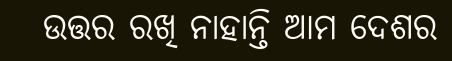ଉତ୍ତର ରଖି ନାହାନ୍ତି ଆମ ଦେଶର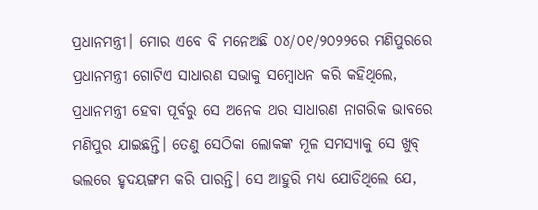ପ୍ରଧାନମନ୍ତ୍ରୀ। ମୋର ଏବେ ବି ମନେଅଛି ୦୪/୦୧/୨୦୨୨ରେ ମଣିପୁରରେ ପ୍ରଧାନମନ୍ତ୍ରୀ ଗୋଟିଏ ସାଧାରଣ ସଭାକୁ ସମ୍ବୋଧନ କରି କହିଥିଲେ, ପ୍ରଧାନମନ୍ତ୍ରୀ ହେବା ପୂର୍ବରୁ ସେ ଅନେକ ଥର ସାଧାରଣ ନାଗରିକ ଭାବରେ ମଣିପୁର ଯାଇଛନ୍ତି। ତେଣୁ ସେଠିକା ଲୋକଙ୍କ ମୂଳ ସମସ୍ୟାକୁ ସେ ଖୁବ୍ ଭଲରେ ହୃଦୟଙ୍ଗମ କରି ପାରନ୍ତି। ସେ ଆହୁରି ମଧ୍ୟ ଯୋଡିଥିଲେ ଯେ,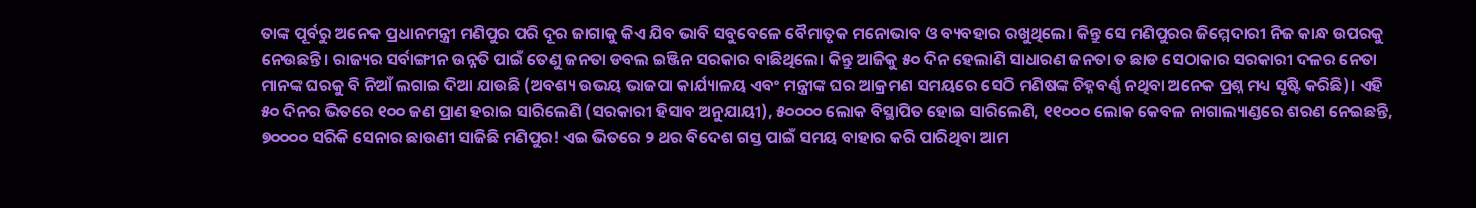ତାଙ୍କ ପୂର୍ବରୁ ଅନେକ ପ୍ରଧାନମନ୍ତ୍ରୀ ମଣିପୁର ପରି ଦୂର ଜାଗାକୁ କିଏ ଯିବ ଭାବି ସବୁବେଳେ ବୈମାତୃକ ମନୋଭାବ ଓ ବ୍ୟବହାର ରଖୁଥିଲେ। କିନ୍ତୁ ସେ ମଣିପୁରର ଜିମ୍ମେଦାରୀ ନିଜ କାନ୍ଧ ଉପରକୁ ନେଉଛନ୍ତି। ରାଜ୍ୟର ସର୍ବାଙ୍ଗୀନ ଉନ୍ନତି ପାଇଁ ତେଣୁ ଜନତା ଡବଲ ଇଞ୍ଜିନ ସରକାର ବାଛିଥିଲେ। କିନ୍ତୁ ଆଜିକୁ ୫୦ ଦିନ ହେଲାଣି ସାଧାରଣ ଜନତା ତ ଛାଡ ସେଠାକାର ସରକାରୀ ଦଳର ନେତା ମାନଙ୍କ ଘରକୁ ବି ନିଆଁ ଲଗାଇ ଦିଆ ଯାଉଛି (ଅବଶ୍ୟ ଉଭୟ ଭାଜପା କାର୍ଯ୍ୟାଳୟ ଏବଂ ମନ୍ତ୍ରୀଙ୍କ ଘର ଆକ୍ରମଣ ସମୟରେ ସେଠି ମଣିଷଙ୍କ ଚିହ୍ନବର୍ଣ୍ଣ ନଥିବା ଅନେକ ପ୍ରଶ୍ନ ମଧ୍ୟ ସୃଷ୍ଟି କରିଛି)। ଏହି ୫୦ ଦିନର ଭିତରେ ୧୦୦ ଜଣ ପ୍ରାଣ ହରାଇ ସାରିଲେଣି (ସରକାରୀ ହିସାବ ଅନୁଯାୟୀ), ୫୦୦୦୦ ଲୋକ ବିସ୍ଥାପିତ ହୋଇ ସାରିଲେଣି, ୧୧୦୦୦ ଲୋକ କେବଳ ନାଗାଲ୍ୟାଣ୍ଡରେ ଶରଣ ନେଇଛନ୍ତି, ୭୦୦୦୦ ସରିକି ସେନାର ଛାଉଣୀ ସାଜିଛି ମଣିପୁର! ଏଇ ଭିତରେ ୨ ଥର ବିଦେଶ ଗସ୍ତ ପାଇଁ ସମୟ ବାହାର କରି ପାରିଥିବା ଆମ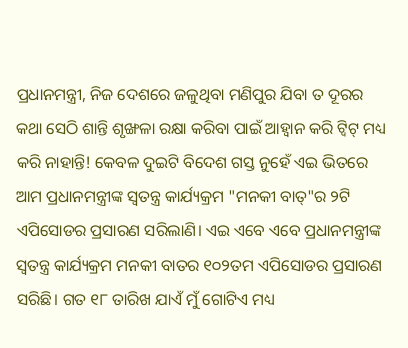ପ୍ରଧାନମନ୍ତ୍ରୀ, ନିଜ ଦେଶରେ ଜଳୁଥିବା ମଣିପୁର ଯିବା ତ ଦୂରର କଥା ସେଠି ଶାନ୍ତି ଶୃଙ୍ଖଳା ରକ୍ଷା କରିବା ପାଇଁ ଆହ୍ୱାନ କରି ଟ୍ବିଟ୍ ମଧ୍ୟ କରି ନାହାନ୍ତି! କେବଳ ଦୁଇଟି ବିଦେଶ ଗସ୍ତ ନୁହେଁ ଏଇ ଭିତରେ ଆମ ପ୍ରଧାନମନ୍ତ୍ରୀଙ୍କ ସ୍ବତନ୍ତ୍ର କାର୍ଯ୍ୟକ୍ରମ "ମନକୀ ବାତ୍"ର ୨ଟି ଏପିସୋଡର ପ୍ରସାରଣ ସରିଲାଣି। ଏଇ ଏବେ ଏବେ ପ୍ରଧାନମନ୍ତ୍ରୀଙ୍କ ସ୍ବତନ୍ତ୍ର କାର୍ଯ୍ୟକ୍ରମ ମନକୀ ବାତର ୧୦୨ତମ ଏପିସୋଡର ପ୍ରସାରଣ ସରିଛି। ଗତ ୧୮ ତାରିଖ ଯାଏଁ ମୁଁ ଗୋଟିଏ ମଧ୍ୟ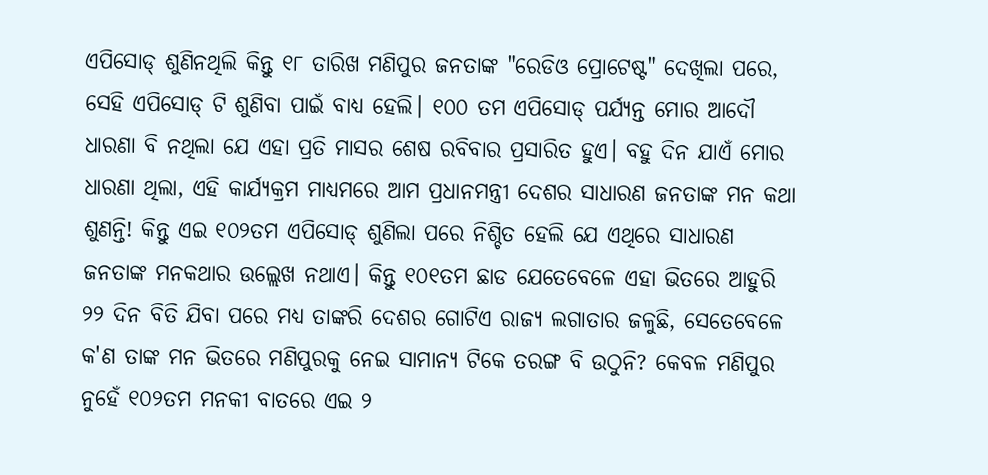ଏପିସୋଡ୍ ଶୁଣିନଥିଲି କିନ୍ତୁ ୧୮ ତାରିଖ ମଣିପୁର ଜନତାଙ୍କ "ରେଡିଓ ପ୍ରୋଟେଷ୍ଟ" ଦେଖିଲା ପରେ, ସେହି ଏପିସୋଡ୍ ଟି ଶୁଣିବା ପାଇଁ ବାଧ୍ୟ ହେଲି। ୧୦୦ ତମ ଏପିସୋଡ୍ ପର୍ଯ୍ୟନ୍ତ ମୋର ଆଦୌ ଧାରଣା ବି ନଥିଲା ଯେ ଏହା ପ୍ରତି ମାସର ଶେଷ ରବିବାର ପ୍ରସାରିତ ହୁଏ। ବହୁ ଦିନ ଯାଏଁ ମୋର ଧାରଣା ଥିଲା, ଏହି କାର୍ଯ୍ୟକ୍ରମ ମାଧ୍ୟମରେ ଆମ ପ୍ରଧାନମନ୍ତ୍ରୀ ଦେଶର ସାଧାରଣ ଜନତାଙ୍କ ମନ କଥା ଶୁଣନ୍ତି! କିନ୍ତୁ ଏଇ ୧୦୨ତମ ଏପିସୋଡ୍ ଶୁଣିଲା ପରେ ନିଶ୍ଚିତ ହେଲି ଯେ ଏଥିରେ ସାଧାରଣ ଜନତାଙ୍କ ମନକଥାର ଉଲ୍ଲେଖ ନଥାଏ। କିନ୍ତୁ ୧୦୧ତମ ଛାଡ ଯେତେବେଳେ ଏହା ଭିତରେ ଆହୁରି ୨୨ ଦିନ ବିତି ଯିବା ପରେ ମଧ୍ୟ ତାଙ୍କରି ଦେଶର ଗୋଟିଏ ରାଜ୍ୟ ଲଗାତାର ଜଳୁଛି, ସେତେବେଳେ କ'ଣ ତାଙ୍କ ମନ ଭିତରେ ମଣିପୁରକୁ ନେଇ ସାମାନ୍ୟ ଟିକେ ତରଙ୍ଗ ବି ଉଠୁନି? କେବଳ ମଣିପୁର ନୁହେଁ ୧୦୨ତମ ମନକୀ ବାତରେ ଏଇ ୨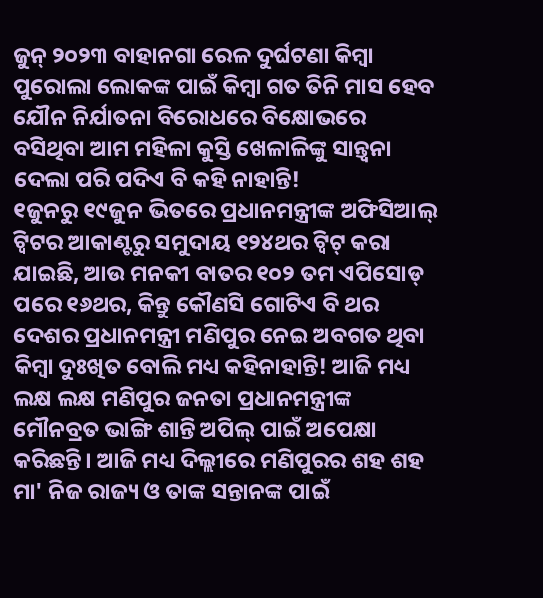ଜୁନ୍ ୨୦୨୩ ବାହାନଗା ରେଳ ଦୁର୍ଘଟଣା କିମ୍ବା ପୁରୋଲା ଲୋକଙ୍କ ପାଇଁ କିମ୍ବା ଗତ ତିନି ମାସ ହେବ ଯୌନ ନିର୍ଯାତନା ବିରୋଧରେ ବିକ୍ଷୋଭରେ ବସିଥିବା ଆମ ମହିଳା କୁସ୍ତି ଖେଳାଳିଙ୍କୁ ସାନ୍ତ୍ବନା ଦେଲା ପରି ପଦିଏ ବି କହି ନାହାନ୍ତି!
୧ଜୁନରୁ ୧୯ଜୁନ ଭିତରେ ପ୍ରଧାନମନ୍ତ୍ରୀଙ୍କ ଅଫିସିଆଲ୍ ଟ୍ବିଟର ଆକାଣ୍ଟରୁ ସମୁଦାୟ ୧୨୪ଥର ଟ୍ବିଟ୍ କରା ଯାଇଛି, ଆଉ ମନକୀ ବାତର ୧୦୨ ତମ ଏପିସୋଡ୍ ପରେ ୧୬ଥର, କିନ୍ତୁ କୌଣସି ଗୋଟିଏ ବି ଥର ଦେଶର ପ୍ରଧାନମନ୍ତ୍ରୀ ମଣିପୁର ନେଇ ଅବଗତ ଥିବା କିମ୍ବା ଦୁଃଖିତ ବୋଲି ମଧ୍ୟ କହିନାହାନ୍ତି! ଆଜି ମଧ୍ୟ ଲକ୍ଷ ଲକ୍ଷ ମଣିପୁର ଜନତା ପ୍ରଧାନମନ୍ତ୍ରୀଙ୍କ ମୌନବ୍ରତ ଭାଙ୍ଗି ଶାନ୍ତି ଅପିଲ୍ ପାଇଁ ଅପେକ୍ଷା କରିଛନ୍ତି। ଆଜି ମଧ୍ୟ ଦିଲ୍ଲୀରେ ମଣିପୁରର ଶହ ଶହ ମା' ନିଜ ରାଜ୍ୟ ଓ ତାଙ୍କ ସନ୍ତାନଙ୍କ ପାଇଁ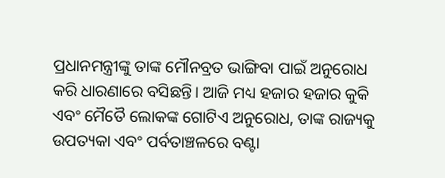ପ୍ରଧାନମନ୍ତ୍ରୀଙ୍କୁ ତାଙ୍କ ମୌନବ୍ରତ ଭାଙ୍ଗିବା ପାଇଁ ଅନୁରୋଧ କରି ଧାରଣାରେ ବସିଛନ୍ତି। ଆଜି ମଧ୍ୟ ହଜାର ହଜାର କୁକି ଏବଂ ମୈତୈ ଲୋକଙ୍କ ଗୋଟିଏ ଅନୁରୋଧ, ତାଙ୍କ ରାଜ୍ୟକୁ ଉପତ୍ୟକା ଏବଂ ପର୍ବତାଞ୍ଚଳରେ ବଣ୍ଟା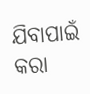ଯିବାପାଇଁ କରା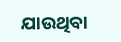ଯାଉଥିବା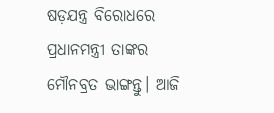ଷଡ଼ଯନ୍ତ୍ର ବିରୋଧରେ ପ୍ରଧାନମନ୍ତ୍ରୀ ତାଙ୍କର ମୌନବ୍ରତ ଭାଙ୍ଗନ୍ତୁ। ଆଜି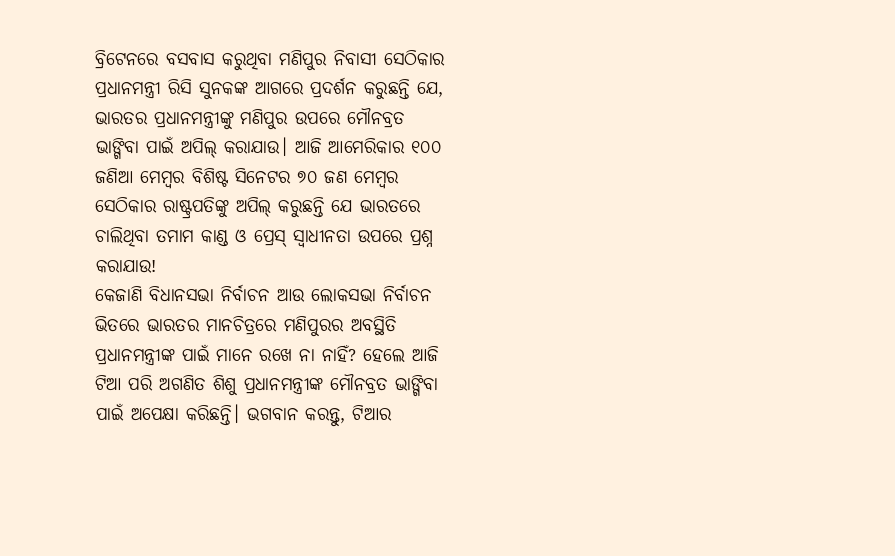ବ୍ରିଟେନରେ ବସବାସ କରୁଥିବା ମଣିପୁର ନିବାସୀ ସେଠିକାର ପ୍ରଧାନମନ୍ତ୍ରୀ ରିସି ସୁନକଙ୍କ ଆଗରେ ପ୍ରଦର୍ଶନ କରୁଛନ୍ତି ଯେ, ଭାରତର ପ୍ରଧାନମନ୍ତ୍ରୀଙ୍କୁ ମଣିପୁର ଉପରେ ମୌନବ୍ରତ ଭାଙ୍ଗିବା ପାଇଁ ଅପିଲ୍ କରାଯାଉ। ଆଜି ଆମେରିକାର ୧୦୦ ଜଣିଆ ମେମ୍ବର ବିଶିଷ୍ଟ ସିନେଟର ୭୦ ଜଣ ମେମ୍ବର ସେଠିକାର ରାଷ୍ଟ୍ରପତିଙ୍କୁ ଅପିଲ୍ କରୁଛନ୍ତି ଯେ ଭାରତରେ ଚାଲିଥିବା ତମାମ କାଣ୍ଡ ଓ ପ୍ରେସ୍ ସ୍ବାଧୀନତା ଉପରେ ପ୍ରଶ୍ନ କରାଯାଉ!
କେଜାଣି ବିଧାନସଭା ନିର୍ବାଚନ ଆଉ ଲୋକସଭା ନିର୍ବାଚନ ଭିତରେ ଭାରତର ମାନଚିତ୍ରରେ ମଣିପୁରର ଅବସ୍ଥିତି ପ୍ରଧାନମନ୍ତ୍ରୀଙ୍କ ପାଇଁ ମାନେ ରଖେ ନା ନାହିଁ? ହେଲେ ଆଜି ଟିଆ ପରି ଅଗଣିତ ଶିଶୁ ପ୍ରଧାନମନ୍ତ୍ରୀଙ୍କ ମୌନବ୍ରତ ଭାଙ୍ଗିବା ପାଇଁ ଅପେକ୍ଷା କରିଛନ୍ତି। ଭଗବାନ କରନ୍ତୁ, ଟିଆର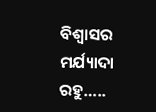ବିଶ୍ୱାସର ମର୍ଯ୍ୟାଦା ରହୁ…..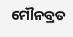ମୌନବ୍ରତ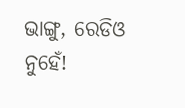ଭାଙ୍ଗୁ, ରେଡିଓ ନୁହେଁ!